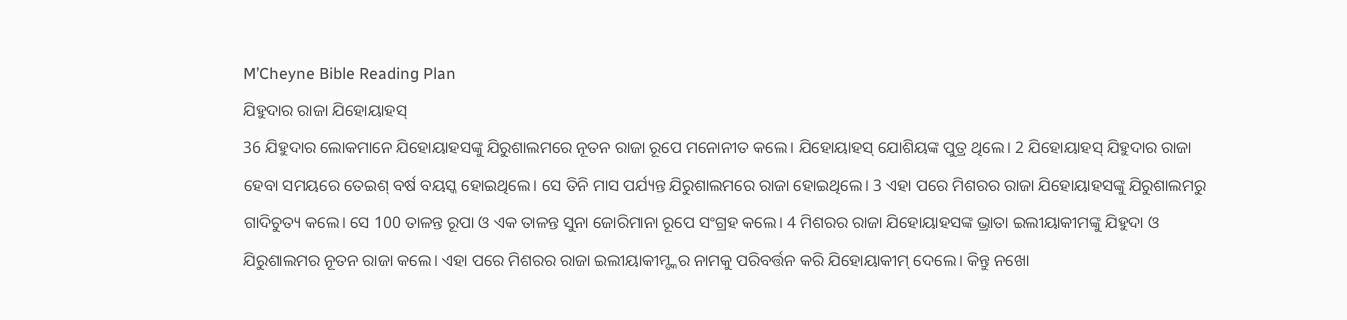M’Cheyne Bible Reading Plan
ଯିହୁଦାର ରାଜା ଯିହୋୟାହସ୍
36 ଯିହୁଦାର ଲୋକମାନେ ଯିହୋୟାହସଙ୍କୁ ଯିରୁଶାଲମରେ ନୂତନ ରାଜା ରୂପେ ମନୋନୀତ କଲେ। ଯିହୋୟାହସ୍ ଯୋଶିୟଙ୍କ ପୁତ୍ର ଥିଲେ। 2 ଯିହୋୟାହସ୍ ଯିହୁଦାର ରାଜା ହେବା ସମୟରେ ତେଇଶ୍ ବର୍ଷ ବୟସ୍କ ହୋଇଥିଲେ। ସେ ତିନି ମାସ ପର୍ଯ୍ୟନ୍ତ ଯିରୁଶାଲମରେ ରାଜା ହୋଇଥିଲେ। 3 ଏହା ପରେ ମିଶରର ରାଜା ଯିହୋୟାହସଙ୍କୁ ଯିରୁଶାଲମରୁ ଗାଦିଚୁତ୍ୟ କଲେ। ସେ 100 ତାଳନ୍ତ ରୂପା ଓ ଏକ ତାଳନ୍ତ ସୁନା ଜୋରିମାନା ରୂପେ ସଂଗ୍ରହ କଲେ। 4 ମିଶରର ରାଜା ଯିହୋୟାହସଙ୍କ ଭ୍ରାତା ଇଲୀୟାକୀମଙ୍କୁ ଯିହୁଦା ଓ ଯିରୁଶାଲମର ନୂତନ ରାଜା କଲେ। ଏହା ପରେ ମିଶରର ରାଜା ଇଲୀୟାକୀମ୍ଙ୍କର ନାମକୁ ପରିବର୍ତ୍ତନ କରି ଯିହୋୟାକୀମ୍ ଦେଲେ। କିନ୍ତୁ ନଖୋ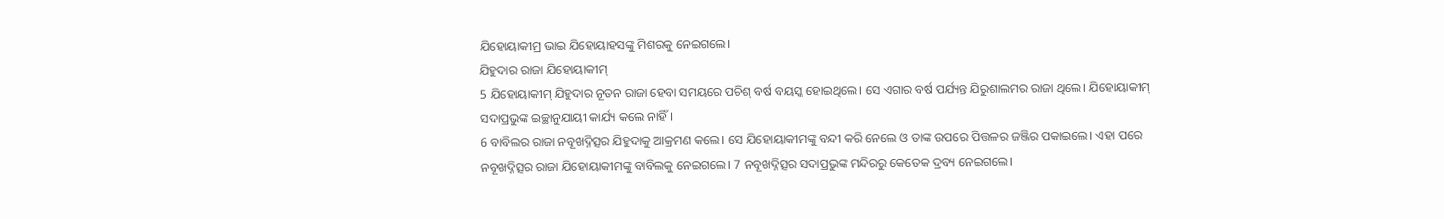ଯିହୋୟାକୀମ୍ର ଭାଇ ଯିହୋୟାହସଙ୍କୁ ମିଶରକୁ ନେଇଗଲେ।
ଯିହୁଦାର ରାଜା ଯିହୋୟାକୀମ୍
5 ଯିହୋୟାକୀମ୍ ଯିହୁଦାର ନୂତନ ରାଜା ହେବା ସମୟରେ ପଚିଶ୍ ବର୍ଷ ବୟସ୍କ ହୋଇଥିଲେ। ସେ ଏଗାର ବର୍ଷ ପର୍ଯ୍ୟନ୍ତ ଯିରୁଶାଲମର ରାଜା ଥିଲେ। ଯିହୋୟାକୀମ୍ ସଦାପ୍ରଭୁଙ୍କ ଇଚ୍ଛାନୁଯାୟୀ କାର୍ଯ୍ୟ କଲେ ନାହିଁ।
6 ବାବିଲର ରାଜା ନବୂଖଦ୍ନିତ୍ସର ଯିହୁଦାକୁ ଆକ୍ରମଣ କଲେ। ସେ ଯିହୋୟାକୀମଙ୍କୁ ବନ୍ଦୀ କରି ନେଲେ ଓ ତାଙ୍କ ଉପରେ ପିତ୍ତଳର ଜଞ୍ଜିର ପକାଇଲେ। ଏହା ପରେ ନବୂଖଦ୍ନିତ୍ସର ରାଜା ଯିହୋୟାକୀମଙ୍କୁ ବାବିଲକୁ ନେଇଗଲେ। 7 ନବୂଖଦ୍ନିତ୍ସର ସଦାପ୍ରଭୁଙ୍କ ମନ୍ଦିରରୁ କେତେକ ଦ୍ରବ୍ୟ ନେଇଗଲେ।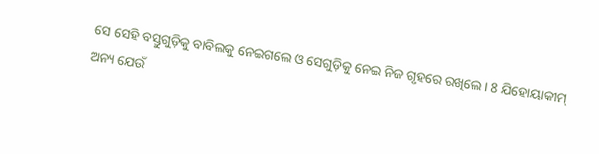ସେ ସେହି ବସ୍ତୁଗୁଡ଼ିକୁ ବାବିଲକୁ ନେଇଗଲେ ଓ ସେଗୁଡ଼ିକୁ ନେଇ ନିଜ ଗୃହରେ ରଖିଲେ। 8 ଯିହୋୟାକୀମ୍ ଅନ୍ୟ ଯେଉଁ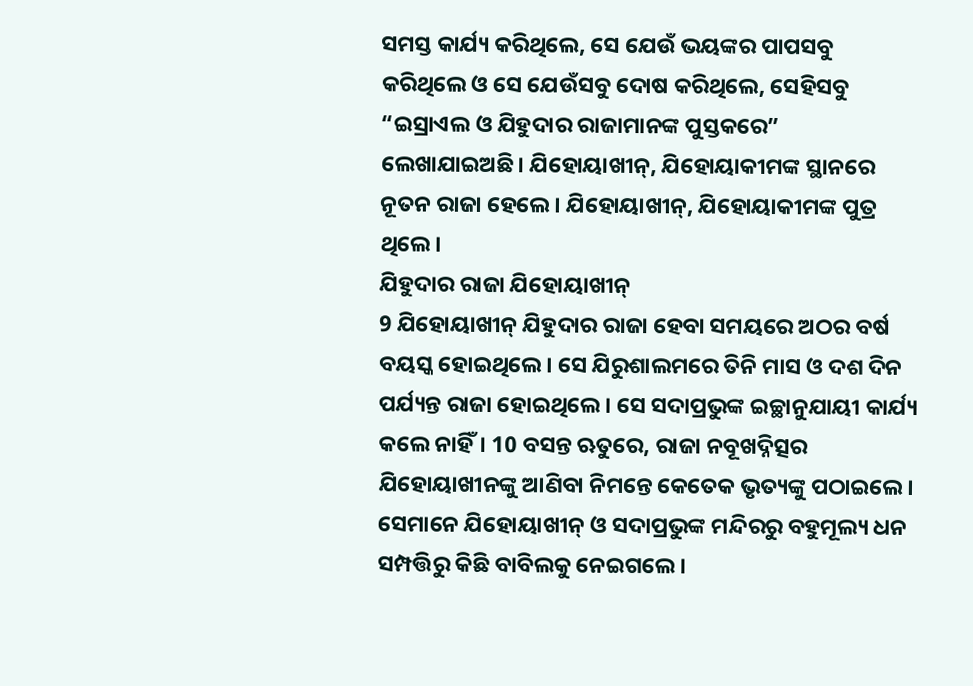ସମସ୍ତ କାର୍ଯ୍ୟ କରିଥିଲେ, ସେ ଯେଉଁ ଭୟଙ୍କର ପାପସବୁ କରିଥିଲେ ଓ ସେ ଯେଉଁସବୁ ଦୋଷ କରିଥିଲେ, ସେହିସବୁ “ଇସ୍ରାଏଲ ଓ ଯିହୁଦାର ରାଜାମାନଙ୍କ ପୁସ୍ତକରେ” ଲେଖାଯାଇଅଛି। ଯିହୋୟାଖୀନ୍, ଯିହୋୟାକୀମଙ୍କ ସ୍ଥାନରେ ନୂତନ ରାଜା ହେଲେ। ଯିହୋୟାଖୀନ୍, ଯିହୋୟାକୀମଙ୍କ ପୁତ୍ର ଥିଲେ।
ଯିହୁଦାର ରାଜା ଯିହୋୟାଖୀନ୍
9 ଯିହୋୟାଖୀନ୍ ଯିହୁଦାର ରାଜା ହେବା ସମୟରେ ଅଠର ବର୍ଷ ବୟସ୍କ ହୋଇଥିଲେ। ସେ ଯିରୁଶାଲମରେ ତିନି ମାସ ଓ ଦଶ ଦିନ ପର୍ଯ୍ୟନ୍ତ ରାଜା ହୋଇଥିଲେ। ସେ ସଦାପ୍ରଭୁଙ୍କ ଇଚ୍ଛାନୁଯାୟୀ କାର୍ଯ୍ୟ କଲେ ନାହିଁ। 10 ବସନ୍ତ ଋତୁରେ, ରାଜା ନବୂଖଦ୍ନିତ୍ସର ଯିହୋୟାଖୀନଙ୍କୁ ଆଣିବା ନିମନ୍ତେ କେତେକ ଭୃତ୍ୟଙ୍କୁ ପଠାଇଲେ। ସେମାନେ ଯିହୋୟାଖୀନ୍ ଓ ସଦାପ୍ରଭୁଙ୍କ ମନ୍ଦିରରୁ ବହୁମୂଲ୍ୟ ଧନ ସମ୍ପତ୍ତିରୁ କିଛି ବାବିଲକୁ ନେଇଗଲେ।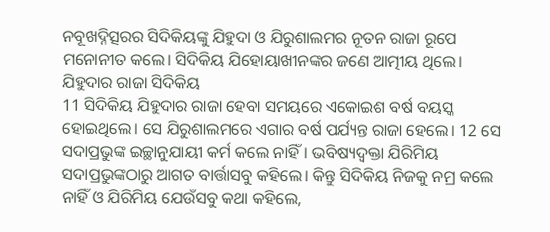ନବୂଖଦ୍ନିତ୍ସରର ସିଦିକିୟଙ୍କୁ ଯିହୁଦା ଓ ଯିରୁଶାଲମର ନୂତନ ରାଜା ରୂପେ ମନୋନୀତ କଲେ। ସିଦିକିୟ ଯିହୋୟାଖୀନଙ୍କର ଜଣେ ଆତ୍ମୀୟ ଥିଲେ।
ଯିହୁଦାର ରାଜା ସିଦିକିୟ
11 ସିଦିକିୟ ଯିହୁଦାର ରାଜା ହେବା ସମୟରେ ଏକୋଇଶ ବର୍ଷ ବୟସ୍କ ହୋଇଥିଲେ। ସେ ଯିରୁଶାଲମରେ ଏଗାର ବର୍ଷ ପର୍ଯ୍ୟନ୍ତ ରାଜା ହେଲେ। 12 ସେ ସଦାପ୍ରଭୁଙ୍କ ଇଚ୍ଛାନୁଯାୟୀ କର୍ମ କଲେ ନାହିଁ। ଭବିଷ୍ୟଦ୍ବକ୍ତା ଯିରିମିୟ ସଦାପ୍ରଭୁଙ୍କଠାରୁ ଆଗତ ବାର୍ତ୍ତାସବୁ କହିଲେ। କିନ୍ତୁ ସିଦିକିୟ ନିଜକୁ ନମ୍ର କଲେ ନାହିଁ ଓ ଯିରିମିୟ ଯେଉଁସବୁ କଥା କହିଲେ,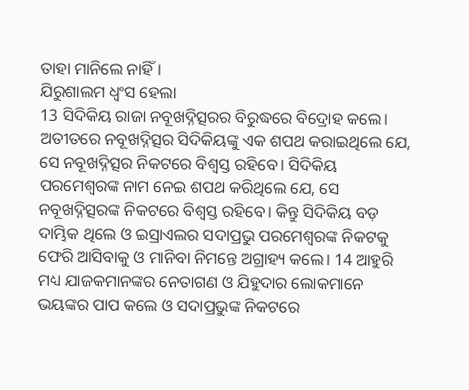ତାହା ମାନିଲେ ନାହିଁ।
ଯିରୁଶାଲମ ଧ୍ୱଂସ ହେଲା
13 ସିଦିକିୟ ରାଜା ନବୂଖଦ୍ନିତ୍ସରର ବିରୁଦ୍ଧରେ ବିଦ୍ରୋହ କଲେ। ଅତୀତରେ ନବୂଖଦ୍ନିତ୍ସର ସିଦିକିୟଙ୍କୁ ଏକ ଶପଥ କରାଇଥିଲେ ଯେ, ସେ ନବୂଖଦ୍ନିତ୍ସର ନିକଟରେ ବିଶ୍ୱସ୍ତ ରହିବେ। ସିଦିକିୟ ପରମେଶ୍ୱରଙ୍କ ନାମ ନେଇ ଶପଥ କରିଥିଲେ ଯେ, ସେ ନବୂଖଦ୍ନିତ୍ସରଙ୍କ ନିକଟରେ ବିଶ୍ୱସ୍ତ ରହିବେ। କିନ୍ତୁ ସିଦିକିୟ ବଡ଼ ଦାମ୍ଭିକ ଥିଲେ ଓ ଇସ୍ରାଏଲର ସଦାପ୍ରଭୁ ପରମେଶ୍ୱରଙ୍କ ନିକଟକୁ ଫେରି ଆସିବାକୁ ଓ ମାନିବା ନିମନ୍ତେ ଅଗ୍ରାହ୍ୟ କଲେ। 14 ଆହୁରି ମଧ୍ୟ ଯାଜକମାନଙ୍କର ନେତାଗଣ ଓ ଯିହୁଦାର ଲୋକମାନେ ଭୟଙ୍କର ପାପ କଲେ ଓ ସଦାପ୍ରଭୁଙ୍କ ନିକଟରେ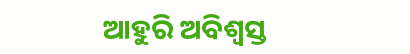ଆହୁରି ଅବିଶ୍ୱସ୍ତ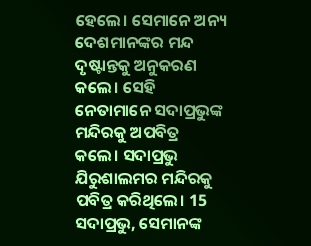ହେଲେ। ସେମାନେ ଅନ୍ୟ ଦେଶମାନଙ୍କର ମନ୍ଦ ଦୃଷ୍ଟାନ୍ତକୁ ଅନୁକରଣ କଲେ। ସେହି ନେତାମାନେ ସଦାପ୍ରଭୁଙ୍କ ମନ୍ଦିରକୁ ଅପବିତ୍ର କଲେ। ସଦାପ୍ରଭୁ ଯିରୁଶାଲମର ମନ୍ଦିରକୁ ପବିତ୍ର କରିଥିଲେ। 15 ସଦାପ୍ରଭୁ, ସେମାନଙ୍କ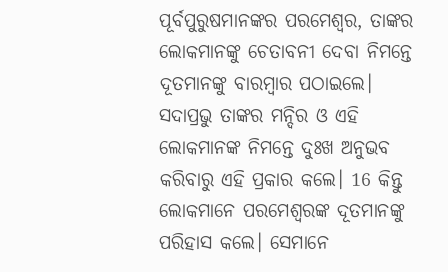ପୂର୍ବପୁରୁଷମାନଙ୍କର ପରମେଶ୍ୱର, ତାଙ୍କର ଲୋକମାନଙ୍କୁ ଚେତାବନୀ ଦେବା ନିମନ୍ତେ ଦୂତମାନଙ୍କୁ ବାରମ୍ବାର ପଠାଇଲେ। ସଦାପ୍ରଭୁ ତାଙ୍କର ମନ୍ଦିର ଓ ଏହି ଲୋକମାନଙ୍କ ନିମନ୍ତେ ଦୁଃଖ ଅନୁଭବ କରିବାରୁ ଏହି ପ୍ରକାର କଲେ। 16 କିନ୍ତୁ ଲୋକମାନେ ପରମେଶ୍ୱରଙ୍କ ଦୂତମାନଙ୍କୁ ପରିହାସ କଲେ। ସେମାନେ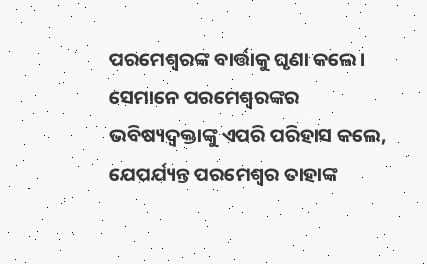ପରମେଶ୍ୱରଙ୍କ ବାର୍ତ୍ତାକୁ ଘୃଣା କଲେ। ସେମାନେ ପରମେଶ୍ୱରଙ୍କର ଭବିଷ୍ୟଦ୍ବକ୍ତାଙ୍କୁ ଏପରି ପରିହାସ କଲେ, ଯେପର୍ଯ୍ୟନ୍ତ ପରମେଶ୍ୱର ତାହାଙ୍କ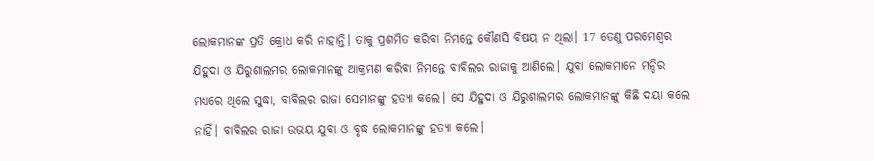ଲୋକମାନଙ୍କ ପ୍ରତି କ୍ରୋଧ କରି ନାହାନ୍ତି। ତାକୁ ପ୍ରଶମିତ କରିବା ନିମନ୍ତେ କୌଣସି ବିଷୟ ନ ଥିଲା। 17 ତେଣୁ ପରମେଶ୍ୱର ଯିହୁଦା ଓ ଯିରୁଶାଲମର ଲୋକମାନଙ୍କୁ ଆକ୍ରମଣ କରିବା ନିମନ୍ତେ ବାବିଲର ରାଜାକୁ ଆଣିଲେ। ଯୁବା ଲୋକମାନେ ମନ୍ଦିର ମଧ୍ୟରେ ଥିଲେ ସୁଦ୍ଧା, ବାବିଲର ରାଜା ସେମାନଙ୍କୁ ହତ୍ୟା କଲେ। ସେ ଯିହୁଦା ଓ ଯିରୁଶାଲମର ଲୋକମାନଙ୍କୁ କିଛି ଦୟା କଲେ ନାହିଁ। ବାବିଲର ରାଜା ଉଭୟ ଯୁବା ଓ ବୃଦ୍ଧ ଲୋକମାନଙ୍କୁ ହତ୍ୟା କଲେ।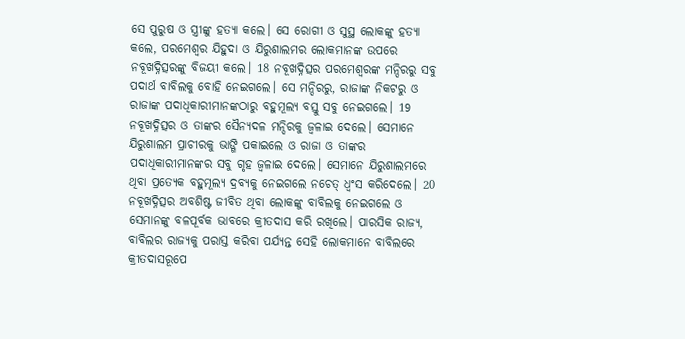ସେ ପୁରୁଷ ଓ ସ୍ତ୍ରୀଙ୍କୁ ହତ୍ୟା କଲେ। ସେ ରୋଗୀ ଓ ସୁସ୍ଥ ଲୋକଙ୍କୁ ହତ୍ୟା କଲେ, ପରମେଶ୍ୱର ଯିହୁଦା ଓ ଯିରୁଶାଲମର ଲୋକମାନଙ୍କ ଉପରେ ନବୂଖଦ୍ନିତ୍ସରଙ୍କୁ ବିଜୟୀ କଲେ। 18 ନବୂଖଦ୍ନିତ୍ସର ପରମେଶ୍ୱରଙ୍କ ମନ୍ଦିରରୁ ସବୁ ପଦାର୍ଥ ବାବିଲକୁ ବୋହି ନେଇଗଲେ। ସେ ମନ୍ଦିରରୁ, ରାଜାଙ୍କ ନିକଟରୁ ଓ ରାଜାଙ୍କ ପଦାଧିକାରୀମାନଙ୍କଠାରୁ ବହୁମୂଲ୍ୟ ବସ୍ତୁ ସବୁ ନେଇଗଲେ। 19 ନବୂଖଦ୍ନିତ୍ସର ଓ ତାଙ୍କର ସୈନ୍ୟଦଳ ମନ୍ଦିରକୁ ଜ୍ୱଳାଇ ଦେଲେ। ସେମାନେ ଯିରୁଶାଲମ ପ୍ରାଚୀରକୁ ଭାଙ୍ଗି ପକାଇଲେ ଓ ରାଜା ଓ ତାଙ୍କର ପଦାଧିକାରୀମାନଙ୍କର ସବୁ ଗୃହ ଜ୍ୱଳାଇ ଦେଲେ। ସେମାନେ ଯିରୁଶାଲମରେ ଥିବା ପ୍ରତ୍ୟେକ ବହୁମୂଲ୍ୟ ଦ୍ରବ୍ୟକୁ ନେଇଗଲେ ନଚେତ୍ ଧ୍ୱଂସ କରିଦେଲେ। 20 ନବୂଖଦ୍ନିତ୍ସର ଅବଶିଷ୍ଟ ଜୀବିତ ଥିବା ଲୋକଙ୍କୁ ବାବିଲକୁ ନେଇଗଲେ ଓ ସେମାନଙ୍କୁ ବଳପୂର୍ବକ ଭାବରେ କ୍ରୀତଦାସ କରି ରଖିଲେ। ପାରସିକ ରାଜ୍ୟ, ବାବିଲର ରାଜ୍ୟକୁ ପରାସ୍ତ କରିବା ପର୍ଯ୍ୟନ୍ତ ସେହି ଲୋକମାନେ ବାବିଲରେ କ୍ରୀତଦାସରୂପେ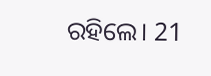ରହିଲେ। 21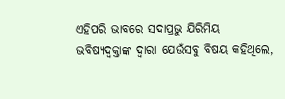ଏହିପରି ଭାବରେ ସଦାପ୍ରଭୁ ଯିରିମିୟ ଭବିଷ୍ୟଦ୍ବକ୍ତାଙ୍କ ଦ୍ୱାରା ଯେଉଁସବୁ ବିଷୟ କହିଥିଲେ,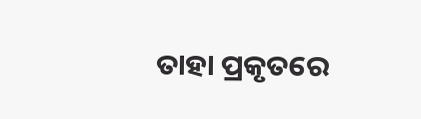ତାହା ପ୍ରକୃତରେ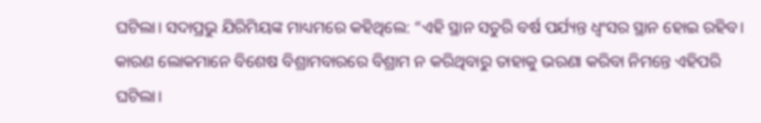ଘଟିଲା। ସଦାପ୍ରଭୁ ଯିରିମିୟଙ୍କ ମାଧ୍ୟମରେ କହିଥିଲେ: “ଏହି ସ୍ଥାନ ସତୁରି ବର୍ଷ ପର୍ଯ୍ୟନ୍ତ ଧ୍ୱଂସର ସ୍ଥାନ ହୋଇ ରହିବ। କାରଣ ଲୋକମାନେ ବିଶେଷ ବିଶ୍ରାମବାରରେ ବିଶ୍ରାମ ନ କରିଥିବାରୁ ତାହାକୁ ଭରଣା କରିବା ନିମନ୍ତେ ଏହିପରି ଘଟିଲା।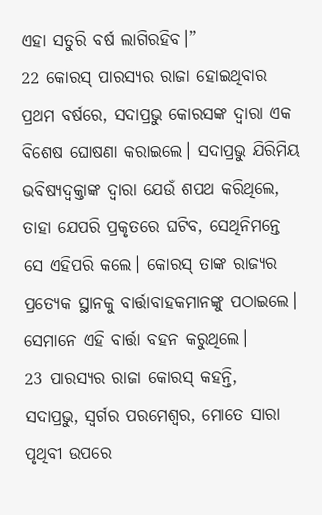ଏହା ସତୁରି ବର୍ଷ ଲାଗିରହିବ।”
22 କୋରସ୍ ପାରସ୍ୟର ରାଜା ହୋଇଥିବାର ପ୍ରଥମ ବର୍ଷରେ, ସଦାପ୍ରଭୁ କୋରସଙ୍କ ଦ୍ୱାରା ଏକ ବିଶେଷ ଘୋଷଣା କରାଇଲେ। ସଦାପ୍ରଭୁ ଯିରିମିୟ ଭବିଷ୍ୟଦ୍ବକ୍ତାଙ୍କ ଦ୍ୱାରା ଯେଉଁ ଶପଥ କରିଥିଲେ, ତାହା ଯେପରି ପ୍ରକୃତରେ ଘଟିବ, ସେଥିନିମନ୍ତେ ସେ ଏହିପରି କଲେ। କୋରସ୍ ତାଙ୍କ ରାଜ୍ୟର ପ୍ରତ୍ୟେକ ସ୍ଥାନକୁ ବାର୍ତ୍ତାବାହକମାନଙ୍କୁ ପଠାଇଲେ। ସେମାନେ ଏହି ବାର୍ତ୍ତା ବହନ କରୁଥିଲେ।
23 ପାରସ୍ୟର ରାଜା କୋରସ୍ କହନ୍ତି,
ସଦାପ୍ରଭୁ, ସ୍ୱର୍ଗର ପରମେଶ୍ୱର, ମୋତେ ସାରା ପୃଥିବୀ ଉପରେ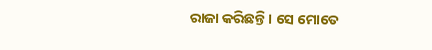ରାଜା କରିଛନ୍ତି। ସେ ମୋତେ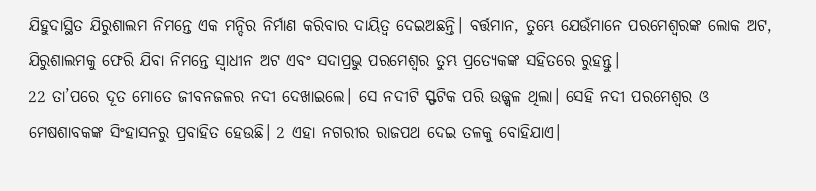ଯିହୁଦାସ୍ଥିତ ଯିରୁଶାଲମ ନିମନ୍ତେ ଏକ ମନ୍ଦିର ନିର୍ମାଣ କରିବାର ଦାୟିତ୍ୱ ଦେଇଅଛନ୍ତି। ବର୍ତ୍ତମାନ, ତୁମ୍ଭେ ଯେଉଁମାନେ ପରମେଶ୍ୱରଙ୍କ ଲୋକ ଅଟ, ଯିରୁଶାଲମକୁ ଫେରି ଯିବା ନିମନ୍ତେ ସ୍ୱାଧୀନ ଅଟ ଏବଂ ସଦାପ୍ରଭୁ ପରମେଶ୍ୱର ତୁମ୍ଭ ପ୍ରତ୍ୟେକଙ୍କ ସହିତରେ ରୁହନ୍ତୁ।
22 ତା’ପରେ ଦୂତ ମୋତେ ଜୀବନଜଳର ନଦୀ ଦେଖାଇଲେ। ସେ ନଦୀଟି ସ୍ଫଟିକ ପରି ଉଜ୍ଜ୍ୱଳ ଥିଲା। ସେହି ନଦୀ ପରମେଶ୍ୱର ଓ ମେଷଶାବକଙ୍କ ସିଂହାସନରୁ ପ୍ରବାହିତ ହେଉଛି। 2 ଏହା ନଗରୀର ରାଜପଥ ଦେଇ ତଳକୁ ବୋହିଯାଏ।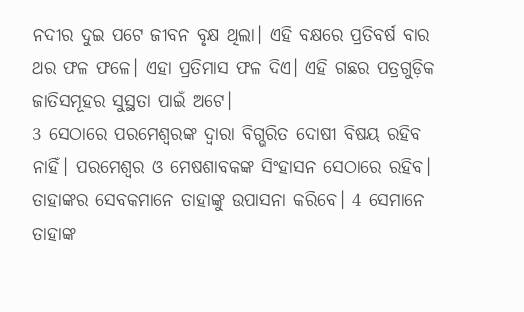ନଦୀର ଦୁଇ ପଟେ ଜୀବନ ବୃକ୍ଷ ଥିଲା। ଏହି ବକ୍ଷରେ ପ୍ରତିବର୍ଷ ବାର ଥର ଫଳ ଫଳେ। ଏହା ପ୍ରତିମାସ ଫଳ ଦିଏ। ଏହି ଗଛର ପତ୍ରଗୁଡ଼ିକ ଜାତିସମୂହର ସୁସ୍ଥତା ପାଇଁ ଅଟେ।
3 ସେଠାରେ ପରମେଶ୍ୱରଙ୍କ ଦ୍ୱାରା ବିଗ୍ଭରିତ ଦୋଷୀ ବିଷୟ ରହିବ ନାହିଁ। ପରମେଶ୍ୱର ଓ ମେଷଶାବକଙ୍କ ସିଂହାସନ ସେଠାରେ ରହିବ। ତାହାଙ୍କର ସେବକମାନେ ତାହାଙ୍କୁ ଉପାସନା କରିବେ। 4 ସେମାନେ ତାହାଙ୍କ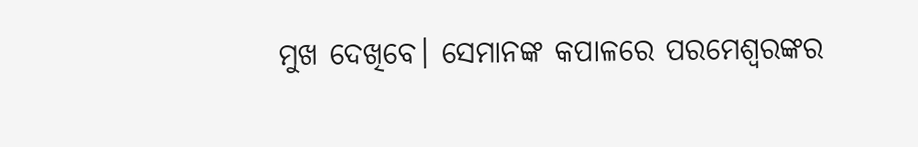ମୁଖ ଦେଖିବେ। ସେମାନଙ୍କ କପାଳରେ ପରମେଶ୍ୱରଙ୍କର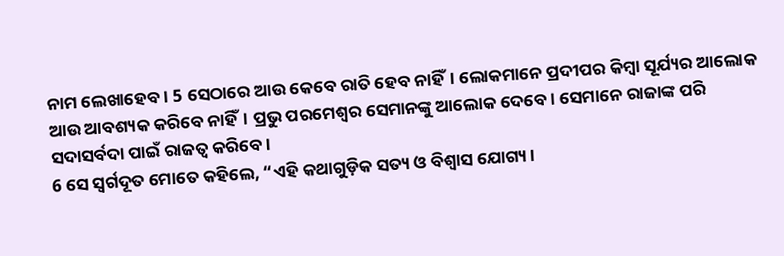ନାମ ଲେଖାହେବ। 5 ସେଠାରେ ଆଉ କେବେ ରାତି ହେବ ନାହିଁ। ଲୋକମାନେ ପ୍ରଦୀପର କିମ୍ବା ସୂର୍ଯ୍ୟର ଆଲୋକ ଆଉ ଆବଶ୍ୟକ କରିବେ ନାହିଁ। ପ୍ରଭୁ ପରମେଶ୍ୱର ସେମାନଙ୍କୁ ଆଲୋକ ଦେବେ। ସେମାନେ ରାଜାଙ୍କ ପରି ସଦାସର୍ବଦା ପାଇଁ ରାଜତ୍ୱ କରିବେ।
6 ସେ ସ୍ୱର୍ଗଦୂତ ମୋତେ କହିଲେ, “ଏହି କଥାଗୁଡ଼ିକ ସତ୍ୟ ଓ ବିଶ୍ୱାସ ଯୋଗ୍ୟ।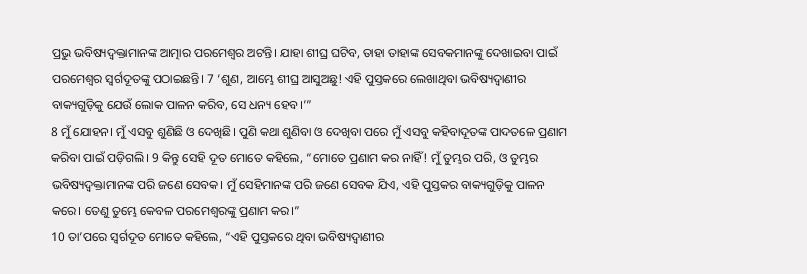ପ୍ରଭୁ ଭବିଷ୍ୟଦ୍ବକ୍ତାମାନଙ୍କ ଆତ୍ମାର ପରମେଶ୍ୱର ଅଟନ୍ତି। ଯାହା ଶୀଘ୍ର ଘଟିବ, ତାହା ତାହାଙ୍କ ସେବକମାନଙ୍କୁ ଦେଖାଇବା ପାଇଁ ପରମେଶ୍ୱର ସ୍ୱର୍ଗଦୂତଙ୍କୁ ପଠାଇଛନ୍ତି। 7 ‘ଶୁଣ, ଆମ୍ଭେ ଶୀଘ୍ର ଆସୁଅଛୁ! ଏହି ପୁସ୍ତକରେ ଲେଖାଥିବା ଭବିଷ୍ୟଦ୍ବାଣୀର ବାକ୍ୟଗୁଡ଼ିକୁ ଯେଉଁ ଲୋକ ପାଳନ କରିବ, ସେ ଧନ୍ୟ ହେବ।’”
8 ମୁଁ ଯୋହନ। ମୁଁ ଏସବୁ ଶୁଣିଛି ଓ ଦେଖିଛି। ପୁଣି କଥା ଶୁଣିବା ଓ ଦେଖିବା ପରେ ମୁଁ ଏସବୁ କହିବାଦୂତଙ୍କ ପାଦତଳେ ପ୍ରଣାମ କରିବା ପାଇଁ ପଡ଼ିଗଲି। 9 କିନ୍ତୁ ସେହି ଦୂତ ମୋତେ କହିଲେ, “ମୋତେ ପ୍ରଣାମ କର ନାହିଁ! ମୁଁ ତୁମ୍ଭର ପରି, ଓ ତୁମ୍ଭର ଭବିଷ୍ୟଦ୍ବକ୍ତାମାନଙ୍କ ପରି ଜଣେ ସେବକ। ମୁଁ ସେହିମାନଙ୍କ ପରି ଜଣେ ସେବକ ଯିଏ, ଏହି ପୁସ୍ତକର ବାକ୍ୟଗୁଡ଼ିକୁ ପାଳନ କରେ। ତେଣୁ ତୁମ୍ଭେ କେବଳ ପରମେଶ୍ୱରଙ୍କୁ ପ୍ରଣାମ କର।”
10 ତା’ପରେ ସ୍ୱର୍ଗଦୂତ ମୋତେ କହିଲେ, “ଏହି ପୁସ୍ତକରେ ଥିବା ଭବିଷ୍ୟଦ୍ବାଣୀର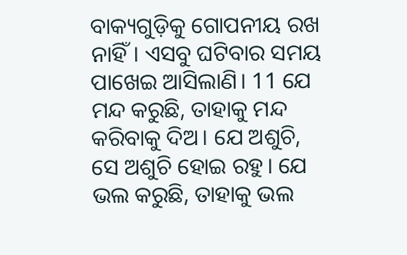ବାକ୍ୟଗୁଡ଼ିକୁ ଗୋପନୀୟ ରଖ ନାହିଁ। ଏସବୁ ଘଟିବାର ସମୟ ପାଖେଇ ଆସିଲାଣି। 11 ଯେ ମନ୍ଦ କରୁଛି, ତାହାକୁ ମନ୍ଦ କରିବାକୁ ଦିଅ। ଯେ ଅଶୁଚି, ସେ ଅଶୁଚି ହୋଇ ରହୁ। ଯେ ଭଲ କରୁଛି, ତାହାକୁ ଭଲ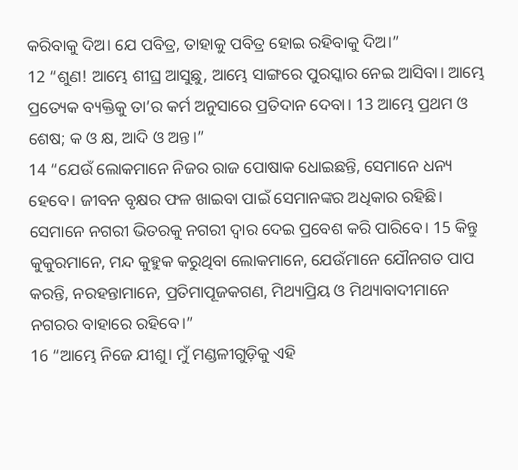କରିବାକୁ ଦିଅ। ଯେ ପବିତ୍ର, ତାହାକୁ ପବିତ୍ର ହୋଇ ରହିବାକୁ ଦିଅ।”
12 “ଶୁଣ! ଆମ୍ଭେ ଶୀଘ୍ର ଆସୁଛୁ, ଆମ୍ଭେ ସାଙ୍ଗରେ ପୁରସ୍କାର ନେଇ ଆସିବା। ଆମ୍ଭେ ପ୍ରତ୍ୟେକ ବ୍ୟକ୍ତିକୁ ତା’ର କର୍ମ ଅନୁସାରେ ପ୍ରତିଦାନ ଦେବା। 13 ଆମ୍ଭେ ପ୍ରଥମ ଓ ଶେଷ; କ ଓ କ୍ଷ, ଆଦି ଓ ଅନ୍ତ।”
14 “ଯେଉଁ ଲୋକମାନେ ନିଜର ରାଜ ପୋଷାକ ଧୋଇଛନ୍ତି, ସେମାନେ ଧନ୍ୟ ହେବେ। ଜୀବନ ବୃକ୍ଷର ଫଳ ଖାଇବା ପାଇଁ ସେମାନଙ୍କର ଅଧିକାର ରହିଛି। ସେମାନେ ନଗରୀ ଭିତରକୁ ନଗରୀ ଦ୍ୱାର ଦେଇ ପ୍ରବେଶ କରି ପାରିବେ। 15 କିନ୍ତୁ କୁକୁରମାନେ, ମନ୍ଦ କୁହୁକ କରୁଥିବା ଲୋକମାନେ, ଯେଉଁମାନେ ଯୌନଗତ ପାପ କରନ୍ତି, ନରହନ୍ତାମାନେ, ପ୍ରତିମାପୂଜକଗଣ, ମିଥ୍ୟାପ୍ରିୟ ଓ ମିଥ୍ୟାବାଦୀମାନେ ନଗରର ବାହାରେ ରହିବେ।”
16 “ଆମ୍ଭେ ନିଜେ ଯୀଶୁ। ମୁଁ ମଣ୍ଡଳୀଗୁଡ଼ିକୁ ଏହି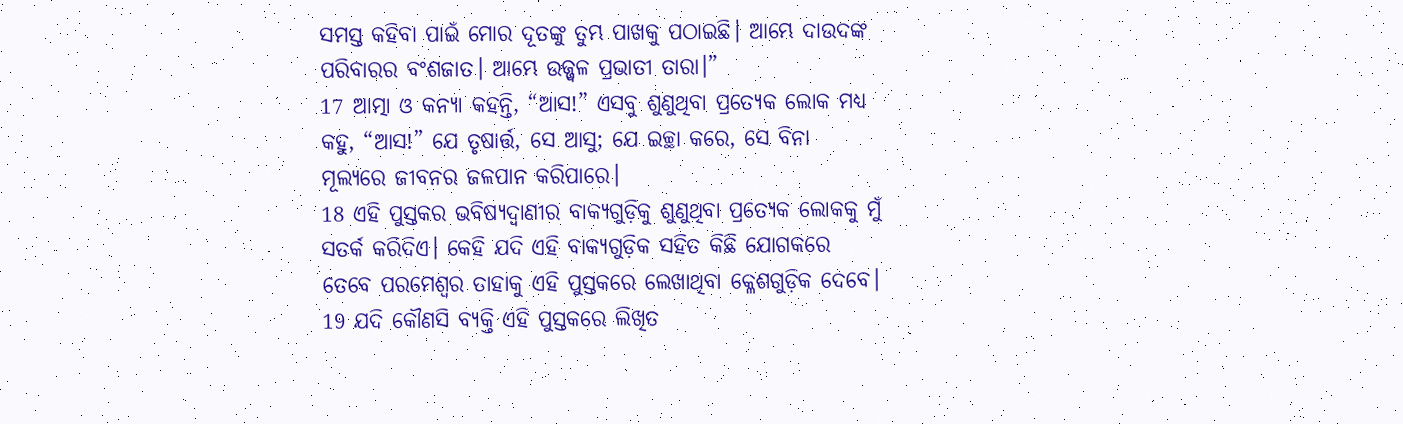ସମସ୍ତ କହିବା ପାଇଁ ମୋର ଦୂତଙ୍କୁ ତୁମ୍ଭ ପାଖକୁ ପଠାଇଛି। ଆମ୍ଭେ ଦାଉଦଙ୍କ ପରିବାରର ବଂଶଜାତ। ଆମ୍ଭେ ଉଜ୍ଜ୍ୱଳ ପ୍ରଭାତୀ ତାରା।”
17 ଆତ୍ମା ଓ କନ୍ୟା କହନ୍ତି, “ଆସ!” ଏସବୁ ଶୁଣୁଥିବା ପ୍ରତ୍ୟେକ ଲୋକ ମଧ୍ୟ କହୁ, “ଆସ!” ଯେ ତୃଷାର୍ତ୍ତ, ସେ ଆସୁ; ଯେ ଇଚ୍ଛା କରେ, ସେ ବିନା ମୂଲ୍ୟରେ ଜୀବନର ଜଳପାନ କରିପାରେ।
18 ଏହି ପୁସ୍ତକର ଭବିଷ୍ୟଦ୍ବାଣୀର ବାକ୍ୟଗୁଡ଼ିକୁ ଶୁଣୁଥିବା ପ୍ରତ୍ୟେକ ଲୋକକୁ ମୁଁ ସତର୍କ କରିଦିଏ। କେହି ଯଦି ଏହି ବାକ୍ୟଗୁଡ଼ିକ ସହିତ କିଛି ଯୋଗକରେ ତେବେ ପରମେଶ୍ୱର ତାହାକୁ ଏହି ପୁସ୍ତକରେ ଲେଖାଥିବା କ୍ଳେଶଗୁଡ଼ିକ ଦେବେ। 19 ଯଦି କୌଣସି ବ୍ୟକ୍ତି ଏହି ପୁସ୍ତକରେ ଲିଖିତ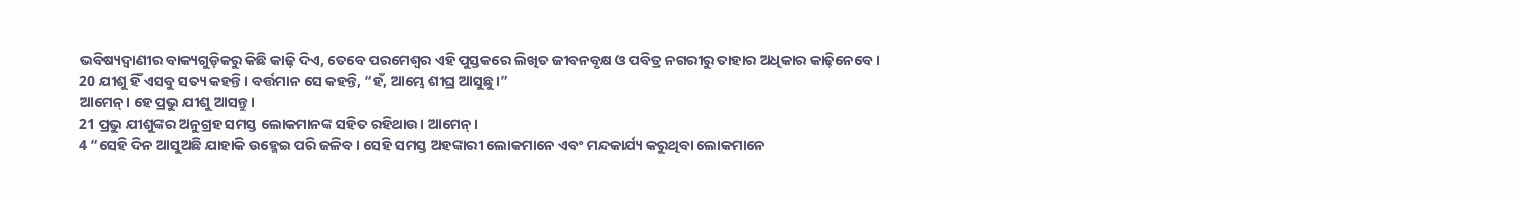ଭବିଷ୍ୟଦ୍ବାଣୀର ବାକ୍ୟଗୁଡ଼ିକରୁ କିଛି କାଢ଼ି ଦିଏ, ତେବେ ପରମେଶ୍ୱର ଏହି ପୁସ୍ତକରେ ଲିଖିତ ଜୀବନବୃକ୍ଷ ଓ ପବିତ୍ର ନଗରୀରୁ ତାହାର ଅଧିକାର କାଢ଼ିନେବେ।
20 ଯୀଶୁ ହିଁ ଏସବୁ ସତ୍ୟ କହନ୍ତି। ବର୍ତ୍ତମାନ ସେ କହନ୍ତି, “ହଁ, ଆମ୍ଭେ ଶୀଘ୍ର ଆସୁଛୁ।”
ଆମେନ୍। ହେ ପ୍ରଭୁ ଯୀଶୁ ଆସନ୍ତୁ।
21 ପ୍ରଭୁ ଯୀଶୁଙ୍କର ଅନୁଗ୍ରହ ସମସ୍ତ ଲୋକମାନଙ୍କ ସହିତ ରହିଥାଉ। ଆମେନ୍।
4 “ସେହି ଦିନ ଆସୁଅଛି ଯାହାକି ଉହ୍ମେଇ ପରି ଜଳିବ। ସେହି ସମସ୍ତ ଅହଙ୍କାରୀ ଲୋକମାନେ ଏବଂ ମନ୍ଦକାର୍ଯ୍ୟ କରୁଥିବା ଲୋକମାନେ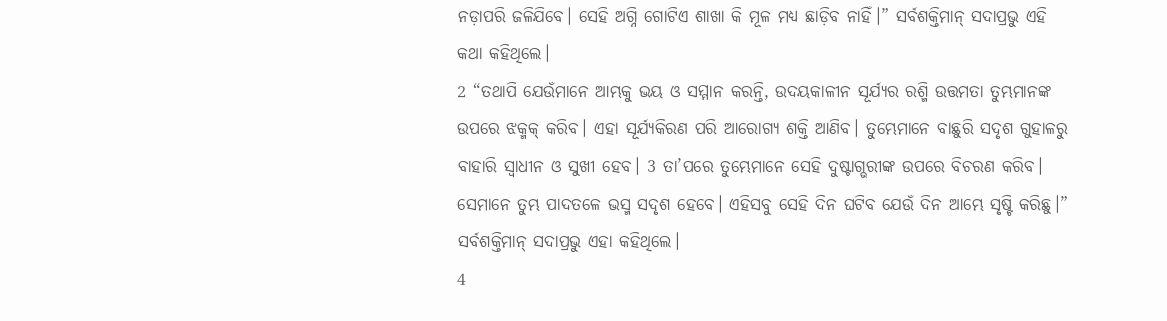ନଡ଼ାପରି ଜଳିଯିବେ। ସେହି ଅଗ୍ନି ଗୋଟିଏ ଶାଖା କି ମୂଳ ମଧ୍ୟ ଛାଡ଼ିବ ନାହିଁ।” ସର୍ବଶକ୍ତିମାନ୍ ସଦାପ୍ରଭୁ ଏହି କଥା କହିଥିଲେ।
2 “ତଥାପି ଯେଉଁମାନେ ଆମ୍ଭକୁ ଭୟ ଓ ସମ୍ମାନ କରନ୍ତି, ଉଦୟକାଳୀନ ସୂର୍ଯ୍ୟର ରଶ୍ମି ଉତ୍ତମତା ତୁମ୍ଭମାନଙ୍କ ଉପରେ ଝକ୍ମକ୍ କରିବ। ଏହା ସୂର୍ଯ୍ୟକିରଣ ପରି ଆରୋଗ୍ୟ ଶକ୍ତି ଆଣିବ। ତୁମ୍ଭେମାନେ ବାଛୁରି ସଦୃଶ ଗୁହାଳରୁ ବାହାରି ସ୍ୱାଧୀନ ଓ ସୁଖୀ ହେବ। 3 ତା’ପରେ ତୁମ୍ଭେମାନେ ସେହି ଦୁଷ୍ଟାଗ୍ଭରୀଙ୍କ ଉପରେ ବିଚରଣ କରିବ। ସେମାନେ ତୁମ୍ଭ ପାଦତଳେ ଭସ୍ମ ସଦୃଶ ହେବେ। ଏହିସବୁ ସେହି ଦିନ ଘଟିବ ଯେଉଁ ଦିନ ଆମ୍ଭେ ସୃଷ୍ଟି କରିଛୁ।” ସର୍ବଶକ୍ତିମାନ୍ ସଦାପ୍ରଭୁ ଏହା କହିଥିଲେ।
4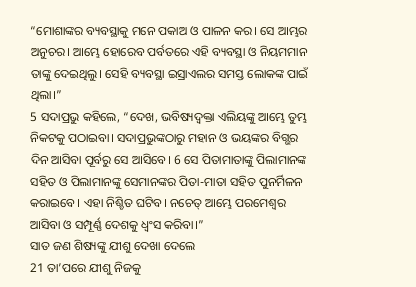“ମୋଶାଙ୍କର ବ୍ୟବସ୍ଥାକୁ ମନେ ପକାଅ ଓ ପାଳନ କର। ସେ ଆମ୍ଭର ଅନୁଚର। ଆମ୍ଭେ ହୋରେବ ପର୍ବତରେ ଏହି ବ୍ୟବସ୍ଥା ଓ ନିୟମମାନ ତାଙ୍କୁ ଦେଇଥିଲୁ। ସେହି ବ୍ୟବସ୍ଥା ଇସ୍ରାଏଲର ସମସ୍ତ ଲୋକଙ୍କ ପାଇଁ ଥିଲା।”
5 ସଦାପ୍ରଭୁ କହିଲେ, “ଦେଖ, ଭବିଷ୍ୟଦ୍ବକ୍ତା ଏଲିୟଙ୍କୁ ଆମ୍ଭେ ତୁମ୍ଭ ନିକଟକୁ ପଠାଇବା। ସଦାପ୍ରଭୁଙ୍କଠାରୁ ମହାନ ଓ ଭୟଙ୍କର ବିଗ୍ଭର ଦିନ ଆସିବା ପୂର୍ବରୁ ସେ ଆସିବେ। 6 ସେ ପିତାମାତାଙ୍କୁ ପିଲାମାନଙ୍କ ସହିତ ଓ ପିଲାମାନଙ୍କୁ ସେମାନଙ୍କର ପିତା-ମାତା ସହିତ ପୁନର୍ମିଳନ କରାଇବେ। ଏହା ନିଶ୍ଚିତ ଘଟିବ। ନଚେତ୍ ଆମ୍ଭେ ପରମେଶ୍ୱର ଆସିବା ଓ ସମ୍ପୂର୍ଣ୍ଣ ଦେଶକୁ ଧ୍ୱଂସ କରିବା।”
ସାତ ଜଣ ଶିଷ୍ୟଙ୍କୁ ଯୀଶୁ ଦେଖା ଦେଲେ
21 ତା’ପରେ ଯୀଶୁ ନିଜକୁ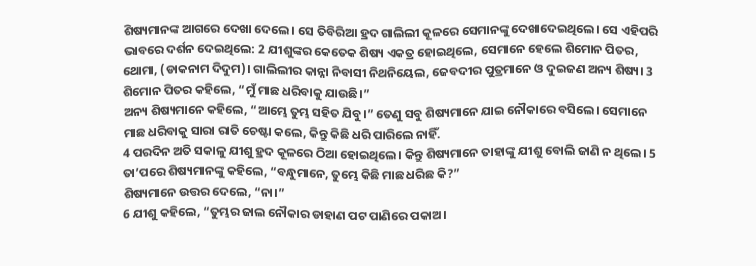ଶିଷ୍ୟମାନଙ୍କ ଆଗରେ ଦେଖା ଦେଲେ। ସେ ତିବିରିଆ ହ୍ରଦ ଗାଲିଲୀ କୂଳରେ ସେମାନଙ୍କୁ ଦେଖାଦେଇଥିଲେ। ସେ ଏହିପରି ଭାବରେ ଦର୍ଶନ ଦେଇଥିଲେ: 2 ଯୀଶୁଙ୍କର କେତେକ ଶିଷ୍ୟ ଏକତ୍ର ହୋଇଥିଲେ, ସେମାନେ ହେଲେ ଶିମୋନ ପିତର, ଥୋମା, (ଡାକନାମ ଦିଦୁମ)। ଗାଲିଲୀର କାନ୍ନା ନିବାସୀ ନିଥନିୟେଲ, ଜେବଦୀର ପୁତ୍ରମାନେ ଓ ଦୁଇଜଣ ଅନ୍ୟ ଶିଷ୍ୟ। 3 ଶିମୋନ ପିତର କହିଲେ, “ମୁଁ ମାଛ ଧରିବାକୁ ଯାଉଛି।”
ଅନ୍ୟ ଶିଷ୍ୟମାନେ କହିଲେ, “ଆମ୍ଭେ ତୁମ୍ଭ ସହିତ ଯିବୁ।” ତେଣୁ ସବୁ ଶିଷ୍ୟମାନେ ଯାଇ ନୌକାରେ ବସିଲେ। ସେମାନେ ମାଛ ଧରିବାକୁ ସାରା ରାତି ଚେଷ୍ଟା କଲେ, କିନ୍ତୁ କିଛି ଧରି ପାରିଲେ ନାହିଁ.
4 ପରଦିନ ଅତି ସକାଳୁ ଯୀଶୁ ହ୍ରଦ କୂଳରେ ଠିଆ ହୋଇଥିଲେ। କିନ୍ତୁ ଶିଷ୍ୟମାନେ ତାହାଙ୍କୁ ଯୀଶୁ ବୋଲି ଜାଣି ନ ଥିଲେ। 5 ତା’ପରେ ଶିଷ୍ୟମାନଙ୍କୁ କହିଲେ, “ବନ୍ଧୁମାନେ, ତୁମ୍ଭେ କିଛି ମାଛ ଧରିଛ କି?”
ଶିଷ୍ୟମାନେ ଉତ୍ତର ଦେଲେ, “ନା।”
6 ଯୀଶୁ କହିଲେ, “ତୁମ୍ଭର ଜାଲ ନୌକାର ଡାହାଣ ପଟ ପାଣିରେ ପକାଅ।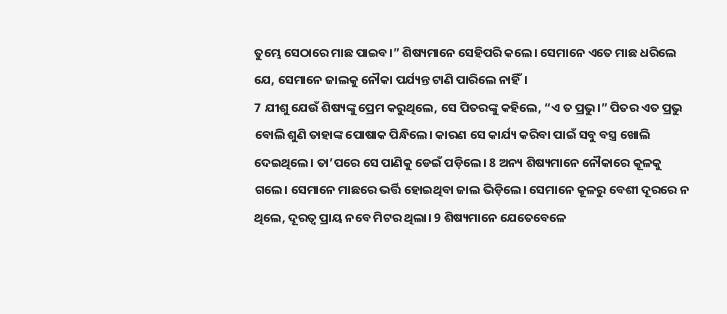ତୁମ୍ଭେ ସେଠାରେ ମାଛ ପାଇବ।” ଶିଷ୍ୟମାନେ ସେହିପରି କଲେ। ସେମାନେ ଏତେ ମାଛ ଧରିଲେ ଯେ, ସେମାନେ ଜାଲକୁ ନୌକା ପର୍ଯ୍ୟନ୍ତ ଟାଣି ପାରିଲେ ନାହିଁ।
7 ଯୀଶୁ ଯେଉଁ ଶିଷ୍ୟଙ୍କୁ ପ୍ରେମ କରୁଥିଲେ, ସେ ପିତରଙ୍କୁ କହିଲେ, “ଏ ତ ପ୍ରଭୁ।” ପିତର ଏତ ପ୍ରଭୁ ବୋଲି ଶୁଣି ତାହାଙ୍କ ପୋଷାକ ପିନ୍ଧିଲେ। କାରଣ ସେ କାର୍ଯ୍ୟ କରିବା ପାଇଁ ସବୁ ବସ୍ତ୍ର ଖୋଲି ଦେଇଥିଲେ। ତା’ପରେ ସେ ପାଣିକୁ ଡେଇଁ ପଡ଼ିଲେ। 8 ଅନ୍ୟ ଶିଷ୍ୟମାନେ ନୌକାରେ କୂଳକୁ ଗଲେ। ସେମାନେ ମାଛରେ ଭର୍ତ୍ତି ହୋଇଥିବା ଜାଲ ଭିଡ଼ିଲେ। ସେମାନେ କୂଳରୁ ବେଶୀ ଦୂରରେ ନ ଥିଲେ, ଦୂରତ୍ୱ ପ୍ରାୟ ନବେ ମିଟର ଥିଲା। 9 ଶିଷ୍ୟମାନେ ଯେତେବେଳେ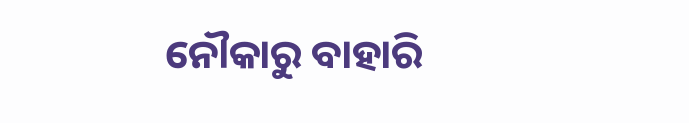ନୌକାରୁ ବାହାରି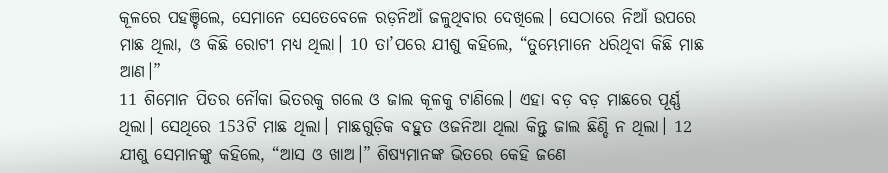କୂଳରେ ପହଞ୍ଚିଲେ, ସେମାନେ ସେତେବେଳେ ରଡ଼ନିଆଁ ଜଳୁଥିବାର ଦେଖିଲେ। ସେଠାରେ ନିଆଁ ଉପରେ ମାଛ ଥିଲା, ଓ କିଛି ରୋଟୀ ମଧ୍ୟ ଥିଲା। 10 ତା’ପରେ ଯୀଶୁ କହିଲେ, “ତୁମ୍ଭେମାନେ ଧରିଥିବା କିଛି ମାଛ ଆଣ।”
11 ଶିମୋନ ପିତର ନୌକା ଭିତରକୁ ଗଲେ ଓ ଜାଲ କୂଳକୁ ଟାଣିଲେ। ଏହା ବଡ଼ ବଡ଼ ମାଛରେ ପୂର୍ଣ୍ଣ ଥିଲା। ସେଥିରେ 153ଟି ମାଛ ଥିଲା। ମାଛଗୁଡ଼ିକ ବହୁତ ଓଜନିଆ ଥିଲା କିନ୍ତୁ ଜାଲ ଛିଣ୍ଡି ନ ଥିଲା। 12 ଯୀଶୁ ସେମାନଙ୍କୁ କହିଲେ, “ଆସ ଓ ଖାଅ।” ଶିଷ୍ୟମାନଙ୍କ ଭିତରେ କେହି ଜଣେ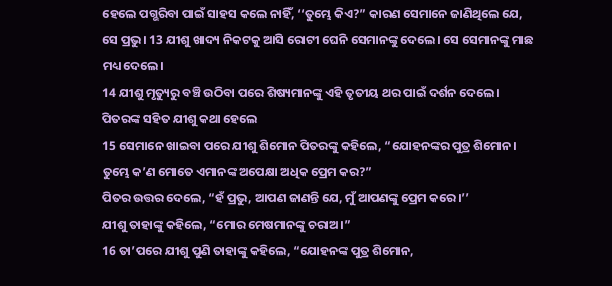ହେଲେ ପଗ୍ଭରିବା ପାଇଁ ସାହସ କଲେ ନାହିଁ, ‘‘ତୁମ୍ଭେ କିଏ?” କାରଣ ସେମାନେ ଜାଣିଥିଲେ ଯେ, ସେ ପ୍ରଭୁ। 13 ଯୀଶୁ ଖାଦ୍ୟ ନିକଟକୁ ଆସି ରୋଟୀ ଘେନି ସେମାନଙ୍କୁ ଦେଲେ। ସେ ସେମାନଙ୍କୁ ମାଛ ମଧ୍ୟ ଦେଲେ।
14 ଯୀଶୁ ମୃତ୍ୟୁରୁ ବଞ୍ଚି ଉଠିବା ପରେ ଶିଷ୍ୟମାନଙ୍କୁ ଏହି ତୃତୀୟ ଥର ପାଇଁ ଦର୍ଶନ ଦେଲେ।
ପିତରଙ୍କ ସହିତ ଯୀଶୁ କଥା ହେଲେ
15 ସେମାନେ ଖାଇବା ପରେ ଯୀଶୁ ଶିମୋନ ପିତରଙ୍କୁ କହିଲେ, “ଯୋହନଙ୍କର ପୁତ୍ର ଶିମୋନ। ତୁମ୍ଭେ କ’ଣ ମୋତେ ଏମାନଙ୍କ ଅପେକ୍ଷା ଅଧିକ ପ୍ରେମ କର?”
ପିତର ଉତ୍ତର ଦେଲେ, “ହଁ ପ୍ରଭୁ, ଆପଣ ଜାଣନ୍ତି ଯେ, ମୁଁ ଆପଣଙ୍କୁ ପ୍ରେମ କରେ।’’
ଯୀଶୁ ତାହାଙ୍କୁ କହିଲେ, “ମୋର ମେଷମାନଙ୍କୁ ଚରାଅ।”
16 ତା’ପରେ ଯୀଶୁ ପୁଣି ତାହାଙ୍କୁ କହିଲେ, “ଯୋହନଙ୍କ ପୁତ୍ର ଶିମୋନ,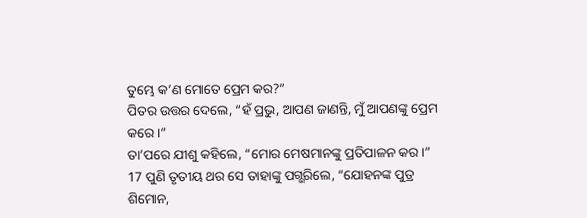ତୁମ୍ଭେ କ’ଣ ମୋତେ ପ୍ରେମ କର?”
ପିତର ଉତ୍ତର ଦେଲେ, “ହଁ ପ୍ରଭୁ, ଆପଣ ଜାଣନ୍ତି, ମୁଁ ଆପଣଙ୍କୁ ପ୍ରେମ କରେ।”
ତା’ପରେ ଯୀଶୁ କହିଲେ, “ମୋର ମେଷମାନଙ୍କୁ ପ୍ରତିପାଳନ କର।”
17 ପୁଣି ତୃତୀୟ ଥର ସେ ତାହାଙ୍କୁ ପଗ୍ଭରିଲେ, “ଯୋହନଙ୍କ ପୁତ୍ର ଶିମୋନ,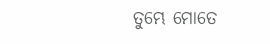ତୁମ୍ଭେ ମୋତେ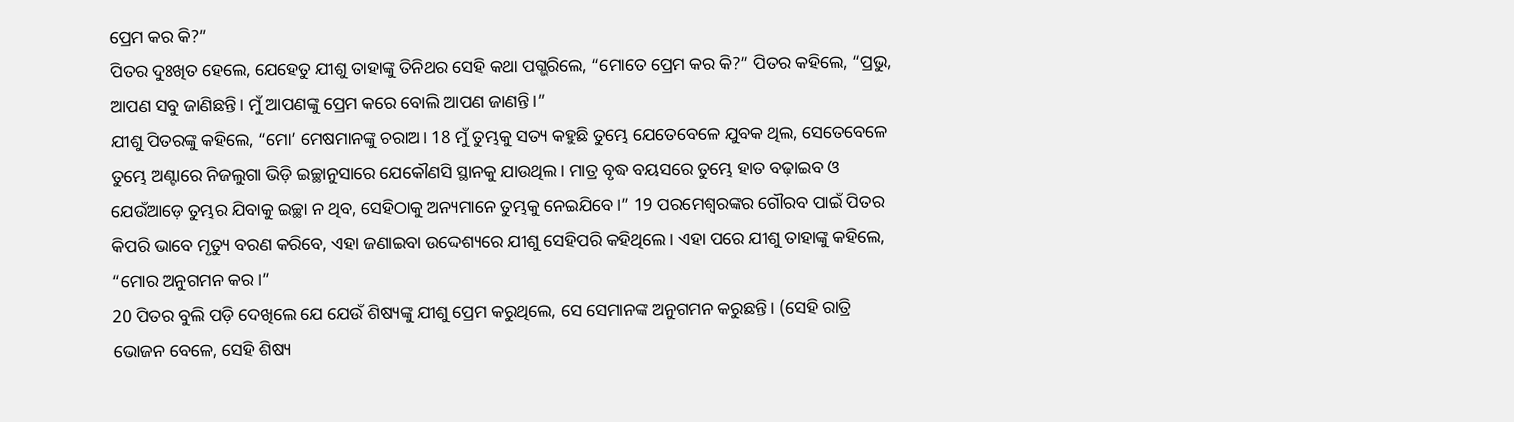ପ୍ରେମ କର କି?”
ପିତର ଦୁଃଖିତ ହେଲେ, ଯେହେତୁ ଯୀଶୁ ତାହାଙ୍କୁ ତିନିଥର ସେହି କଥା ପଗ୍ଭରିଲେ, “ମୋତେ ପ୍ରେମ କର କି?” ପିତର କହିଲେ, “ପ୍ରଭୁ, ଆପଣ ସବୁ ଜାଣିଛନ୍ତି। ମୁଁ ଆପଣଙ୍କୁ ପ୍ରେମ କରେ ବୋଲି ଆପଣ ଜାଣନ୍ତି।”
ଯୀଶୁ ପିତରଙ୍କୁ କହିଲେ, “ମୋ’ ମେଷମାନଙ୍କୁ ଚରାଅ। 18 ମୁଁ ତୁମ୍ଭକୁ ସତ୍ୟ କହୁଛି ତୁମ୍ଭେ ଯେତେବେଳେ ଯୁବକ ଥିଲ, ସେତେବେଳେ ତୁମ୍ଭେ ଅଣ୍ଟାରେ ନିଜଲୁଗା ଭିଡ଼ି ଇଚ୍ଛାନୁସାରେ ଯେକୌଣସି ସ୍ଥାନକୁ ଯାଉଥିଲ। ମାତ୍ର ବୃଦ୍ଧ ବୟସରେ ତୁମ୍ଭେ ହାତ ବଢ଼ାଇବ ଓ ଯେଉଁଆଡ଼େ ତୁମ୍ଭର ଯିବାକୁ ଇଚ୍ଛା ନ ଥିବ, ସେହିଠାକୁ ଅନ୍ୟମାନେ ତୁମ୍ଭକୁ ନେଇଯିବେ।” 19 ପରମେଶ୍ୱରଙ୍କର ଗୌରବ ପାଇଁ ପିତର କିପରି ଭାବେ ମୃତ୍ୟୁ ବରଣ କରିବେ, ଏହା ଜଣାଇବା ଉଦ୍ଦେଶ୍ୟରେ ଯୀଶୁ ସେହିପରି କହିଥିଲେ। ଏହା ପରେ ଯୀଶୁ ତାହାଙ୍କୁ କହିଲେ, “ମୋର ଅନୁଗମନ କର।”
20 ପିତର ବୁଲି ପଡ଼ି ଦେଖିଲେ ଯେ ଯେଉଁ ଶିଷ୍ୟଙ୍କୁ ଯୀଶୁ ପ୍ରେମ କରୁଥିଲେ, ସେ ସେମାନଙ୍କ ଅନୁଗମନ କରୁଛନ୍ତି। (ସେହି ରାତ୍ରି ଭୋଜନ ବେଳେ, ସେହି ଶିଷ୍ୟ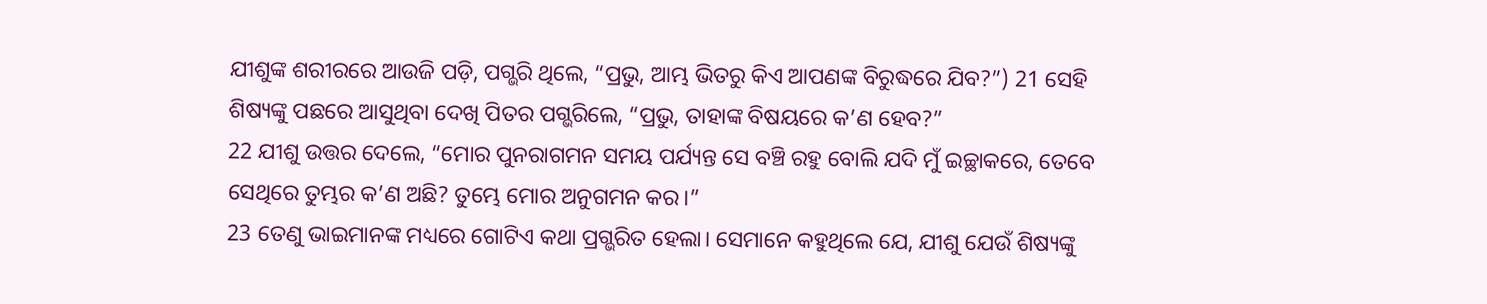ଯୀଶୁଙ୍କ ଶରୀରରେ ଆଉଜି ପଡ଼ି, ପଗ୍ଭରି ଥିଲେ, “ପ୍ରଭୁ, ଆମ୍ଭ ଭିତରୁ କିଏ ଆପଣଙ୍କ ବିରୁଦ୍ଧରେ ଯିବ?”) 21 ସେହି ଶିଷ୍ୟଙ୍କୁ ପଛରେ ଆସୁଥିବା ଦେଖି ପିତର ପଗ୍ଭରିଲେ, “ପ୍ରଭୁ, ତାହାଙ୍କ ବିଷୟରେ କ’ଣ ହେବ?”
22 ଯୀଶୁ ଉତ୍ତର ଦେଲେ, “ମୋର ପୁନରାଗମନ ସମୟ ପର୍ଯ୍ୟନ୍ତ ସେ ବଞ୍ଚି ରହୁ ବୋଲି ଯଦି ମୁଁ ଇଚ୍ଛାକରେ, ତେବେ ସେଥିରେ ତୁମ୍ଭର କ’ଣ ଅଛି? ତୁମ୍ଭେ ମୋର ଅନୁଗମନ କର।”
23 ତେଣୁ ଭାଇମାନଙ୍କ ମଧ୍ୟରେ ଗୋଟିଏ କଥା ପ୍ରଗ୍ଭରିତ ହେଲା। ସେମାନେ କହୁଥିଲେ ଯେ, ଯୀଶୁ ଯେଉଁ ଶିଷ୍ୟଙ୍କୁ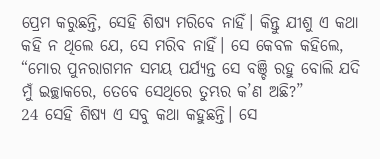ପ୍ରେମ କରୁଛନ୍ତି, ସେହି ଶିଷ୍ୟ ମରିବେ ନାହିଁ। କିନ୍ତୁ ଯୀଶୁ ଏ କଥା କହି ନ ଥିଲେ ଯେ, ସେ ମରିବ ନାହିଁ। ସେ କେବଳ କହିଲେ, “ମୋର ପୁନରାଗମନ ସମୟ ପର୍ଯ୍ୟନ୍ତ ସେ ବଞ୍ଚି ରହୁ ବୋଲି ଯଦି ମୁଁ ଇଚ୍ଛାକରେ, ତେବେ ସେଥିରେ ତୁମ୍ଭର କ’ଣ ଅଛି?”
24 ସେହି ଶିଷ୍ୟ ଏ ସବୁ କଥା କହୁଛନ୍ତି। ସେ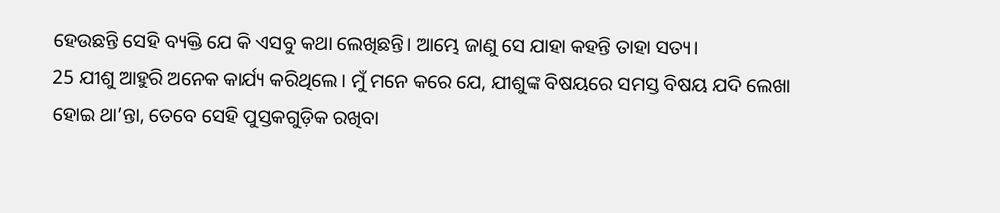ହେଉଛନ୍ତି ସେହି ବ୍ୟକ୍ତି ଯେ କି ଏସବୁ କଥା ଲେଖିଛନ୍ତି। ଆମ୍ଭେ ଜାଣୁ ସେ ଯାହା କହନ୍ତି ତାହା ସତ୍ୟ।
25 ଯୀଶୁ ଆହୁରି ଅନେକ କାର୍ଯ୍ୟ କରିଥିଲେ। ମୁଁ ମନେ କରେ ଯେ, ଯୀଶୁଙ୍କ ବିଷୟରେ ସମସ୍ତ ବିଷୟ ଯଦି ଲେଖା ହୋଇ ଥା’ନ୍ତା, ତେବେ ସେହି ପୁସ୍ତକଗୁଡ଼ିକ ରଖିବା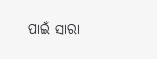ପାଇଁ ସାରା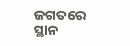ଜଗତରେ ସ୍ଥାନ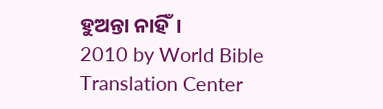ହୁଅନ୍ତା ନାହିଁ।
2010 by World Bible Translation Center